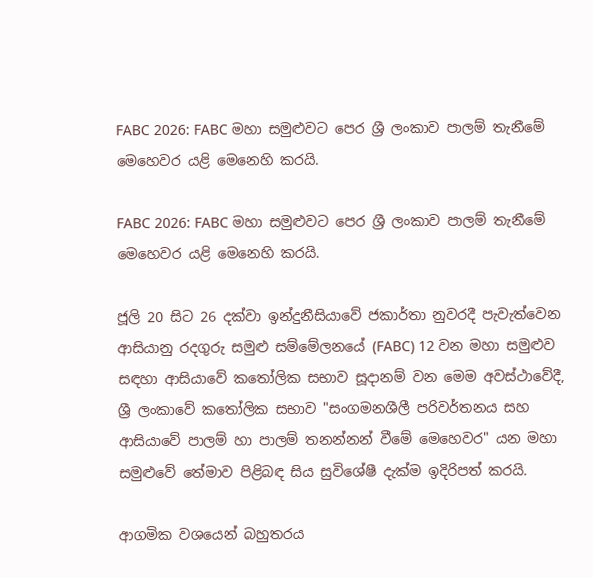FABC 2026: FABC මහා සමුළුවට පෙර ශ්‍රී ලංකාව පාලම් තැනීමේ මෙහෙවර යළි මෙනෙහි කරයි.

FABC 2026: FABC මහා සමුළුවට පෙර ශ්‍රී ලංකාව පාලම් තැනීමේ මෙහෙවර යළි මෙනෙහි කරයි.

ජූලි 20 සිට 26 දක්වා ඉන්දුනීසියාවේ ජකාර්තා නුවරදී පැවැත්වෙන ආසියානු රදගුරු සමුළු සම්මේලනයේ (FABC) 12 වන මහා සමුළුව සඳහා ආසියාවේ කතෝලික සභාව සූදානම් වන මෙම අවස්ථාවේදී, ශ්‍රී ලංකාවේ කතෝලික සභාව "සංගමනශීලී පරිවර්තනය සහ ආසියාවේ පාලම් හා පාලම් තනන්නන් වීමේ මෙහෙවර" යන මහා සමුළුවේ තේමාව පිළිබඳ සිය සුවිශේෂී දැක්ම ඉදිරිපත් කරයි.

ආගමික වශයෙන් බහුතරය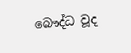බෞද්ධ වූද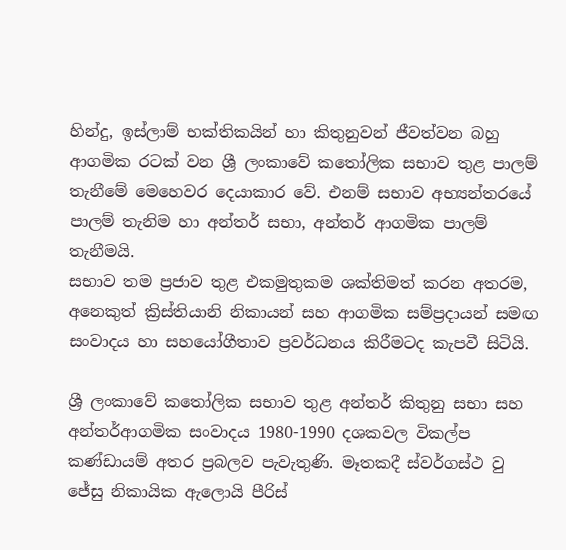හින්දු, ඉස්ලාම් භක්තිකයින් හා කිතුනුවන් ජීවත්වන බහු ආගමික රටක් වන ශ්‍රී ලංකාවේ කතෝලික සභාව තුළ පාලම් තැනීමේ මෙහෙවර දෙයාකාර වේ. එනම් සභාව අභ්‍යන්තරයේ පාලම් තැනිම හා අන්තර් සභා, අන්තර් ආගමික පාලම් තැනීමයි.
සභාව තම ප්‍රජාව තුළ එකමුතුකම ශක්තිමත් කරන අතරම, අනෙකුත් ක්‍රිස්තියානි නිකායන් සහ ආගමික සම්ප්‍රදායන් සමඟ සංවාදය හා සහයෝගීතාව ප්‍රවර්ධනය කිරීමටද කැපවී සිටියි.

ශ්‍රී ලංකාවේ කතෝලික සභාව තුළ අන්තර් කිතුනු සභා සහ අන්තර්ආගමික සංවාදය 1980-1990 දශකවල විකල්ප කණ්ඩායම් අතර ප්‍රබලව පැවැතුණි. මෑතකදී ස්වර්ගස්ථ වු ජේසු නිකායික ඇලොයි පීරිස්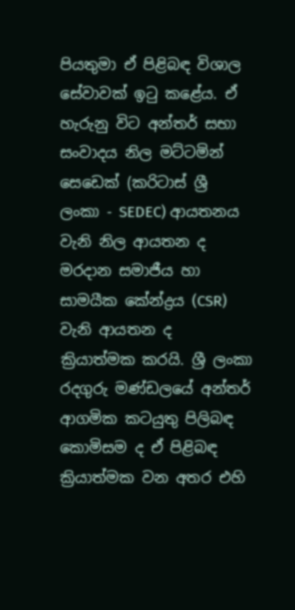පියතුමා ඒ පිළිබඳ විශාල සේවාවක් ඉටු කළේය. ඒ හැරුනු විට අන්තර් සභා සංවාදය නිල මට්ටමින් සෙඩෙක් (කරිටාස් ශ්‍රී ලංකා - SEDEC) ආයතනය වැනි නිල ආයතන ද මරදාන සමාජීය හා සාමයීක කේන්ද්‍රය (CSR) වැනි ආයතන ද ක්‍රියාත්මක කරයි. ශ්‍රී ලංකා රදගුරු මණ්ඩලයේ අන්තර් ආගමික කටයුතු පිලිබඳ කොමිසම ද ඒ පිළිබඳ ක්‍රියාත්මක වන අතර එහි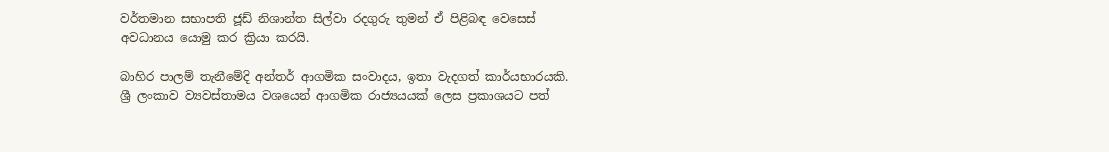වර්තමාන සභාපති ජූඩ් නිශාන්ත සිල්වා රදගුරු තුමන් ඒ පිළිබඳ වෙසෙස් අවධානය යොමු කර ක්‍රියා කරයි.

බාහිර පාලම් තැනීමේදි අන්තර් ආගමික සංවාදය, ඉතා වැදගත් කාර්යභාරයකි. ශ්‍රී ලංකාව ව්‍යවස්තාමය වශයෙන් ආගමික රාජ්‍යයයක් ලෙස ප්‍රකාශයට පත්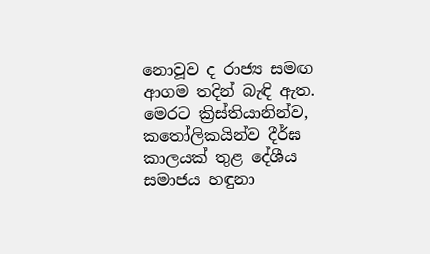නොවූව ද රාජ්‍ය සමඟ ආගම තදින් බැඳි ඇත. මෙරට ක්‍රිස්තියානින්ව, කතෝලිකයින්ව දීර්ඝ කාලයක් තුළ දේශීය සමාජය හඳුනා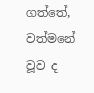ගත්තේ, වත්මනේ වූව ද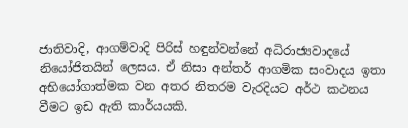ජාතිවාදි, ආගම්වාදි පිරිස් හඳුන්වන්නේ අධිරාජ්‍යවාදයේ නියෝජිතයින් ලෙසය. ඒ නිසා අන්තර් ආගමික සංවාදය ඉතා අභියෝගාත්මක වන අතර නිතරම වැරදියට අර්ථ කථනය වීමට ඉඩ ඇති කාර්යයකි.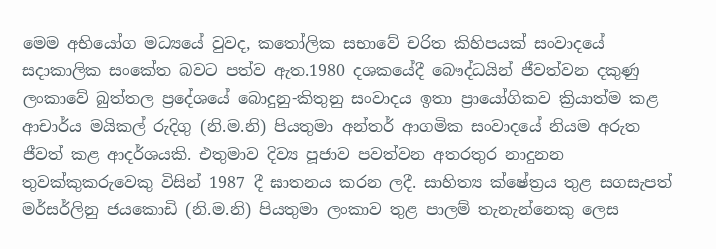මෙම අභියෝග මධ්‍යයේ වුවද, කතෝලික සභාවේ චරිත කිහිපයක් සංවාදයේ සදාකාලික සංකේත බවට පත්ව ඇත.1980 දශකයේදී බෞද්ධයින් ජීවත්වන දකුණු ලංකාවේ බුත්තල ප්‍රදේශයේ බොදුනු-කිතුනු සංවාදය ඉතා ප්‍රායෝගිකව ක්‍රියාත්ම කළ ආචාර්ය මයිකල් රුදිගු (නි.ම.නි) පියතුමා අන්තර් ආගමික සංවාදයේ නියම අරුත ජීවත් කළ ආදර්ශයකි. එතුමාව දිව්‍ය පූජාව පවත්වන අතරතුර නාදුනන තුවක්කුකරුවෙකු විසින් 1987 දී ඝාතනය කරන ලදී. සාහිත්‍ය ක්ෂේත්‍රය තුළ සගසැපත් මර්සර්ලිනු ජයකොඩි (නි.ම.නි) පියතුමා ලංකාව තුළ පාලම් තැනැන්නෙකු ලෙස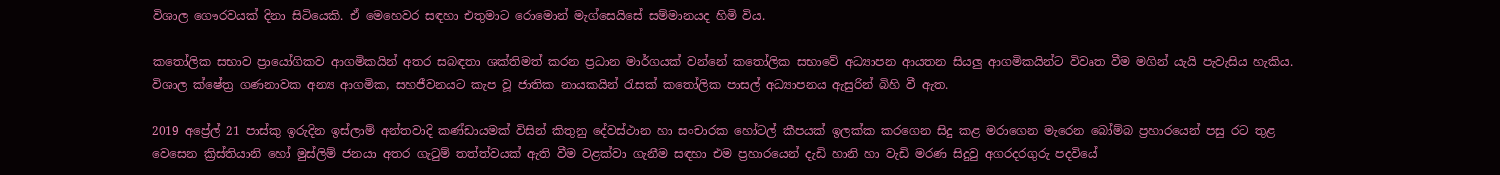විශාල ගෞරවයක් දිනා සිටියෙකි. ඒ මෙහෙවර සඳහා එතුමාට රොමොන් මැග්සෙයිසේ සම්මානයද හිමි විය.

කතෝලික සභාව ප්‍රායෝගිකව ආගමිකයින් අතර සබඳතා ශක්තිමත් කරන ප්‍රධාන මාර්ගයක් වන්නේ කතෝලික සභාවේ අධ්‍යාපන ආයතන සියලු ආගමිකයින්ට විවෘත වීම මගින් යැයි පැවැසිය හැකිය. විශාල ක්ෂේත්‍ර ගණනාවක අන්‍ය ආගමික, සහජීවනයට කැප වූ ජාතික නායකයින් රැසක් කතෝලික පාසල් අධ්‍යාපනය ඇසුරින් බිහි වී ඇත.

2019 අප්‍රේල් 21 පාස්කු ඉරුදින ඉස්ලාම් අන්තවාදි කණ්ඩායමක් විසින් කිතුනු දේවස්ථාන හා සංචාරක හෝටල් කීපයක් ඉලක්ක කරගෙන සිදු කළ මරාගෙන මැරෙන බෝම්බ ප්‍රහාරයෙන් පසු රට තුළ වෙසෙන ක්‍රිස්තියානි හෝ මුස්ලිම් ජනයා අතර ගැටුම් තත්ත්වයක් ඇති වීම වළක්වා ගැනීම සඳහා එම ප්‍රහාරයෙන් දැඩි හානි හා වැඩි මරණ සිදුවු අගරදරගුරු පදවියේ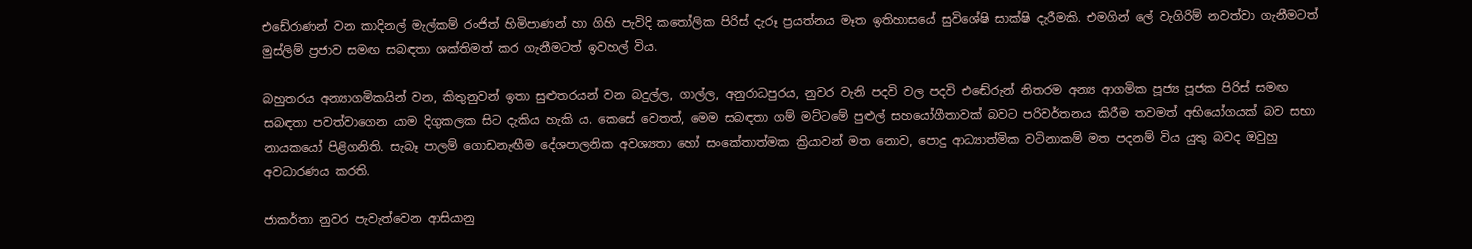එඩේරාණන් වන කාදිනල් මැල්කම් රංජිත් හිමිපාණන් හා ගිහි පැවිදි කතෝලික පිරිස් දැරූ ප්‍රයත්නය මෑත ඉතිහාසයේ සුවිශේෂි සාක්ෂි දැරීමකි. එමගින් ලේ වැගිරිම් නවත්වා ගැනීමටත් මුස්ලිම් ප්‍රජාව සමඟ සබඳතා ශක්තිමත් කර ගැනීමටත් ඉවහල් විය.

බහුතරය අන්‍යාගමිකයින් වන, කිතුනුවන් ඉතා සුළුතරයන් වන බදුල්ල, ගාල්ල, අනුරාධපුරය, නුවර වැනි පදවි වල පදවි එඬේරුන් නිතරම අන්‍ය ආගමික පූජ්‍ය පූජක පිරිස් සමඟ සබඳතා පවත්වාගෙන යාම දිගුකලක සිට දැකිය හැකි ය. කෙසේ වෙතත්, මෙම සබඳතා ගම් මට්ටමේ පුළුල් සහයෝගීතාවක් බවට පරිවර්තනය කිරීම තවමත් අභියෝගයක් බව සභා නායකයෝ පිළිගනිති. සැබෑ පාලම් ගොඩනැඟීම දේශපාලනික අවශ්‍යතා හෝ සංකේතාත්මක ක්‍රියාවන් මත නොව, පොදු ආධ්‍යාත්මික වටිනාකම් මත පදනම් විය යුතු බවද ඔවුහු අවධාරණය කරති.

ජාකර්තා නුවර පැවැත්වෙන ආසියානු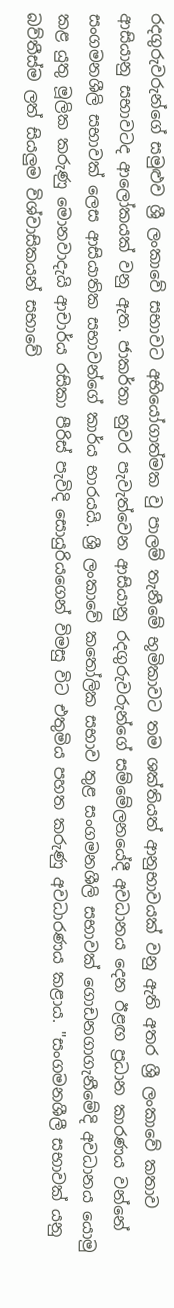රදගුරුවරුන්ගේ සමුළුව ශ්‍රී ලංකාවේ සභාවට අභියෝගාත්මක වු පාලම් තැනීමේ භූමිකාවට තම ශක්තියත් ආනුභාවයක් වනු ඇති අතර ශ්‍රී ලංකාවේ කතාව ආසියානු සභාවටද ආලෝකයක් වනු ඇත. ජාකර්තා නුවර පැවැත්වෙන ආසියානු රදගුරුවරුන්ගේ සම්මේලනයේදී අවධානය දෙන ඊළඟ ප්‍රධාන කාරණය වන්නේ සංගමනශීලි සභාවක් ලෙස ආසියාතික සභාවන්ගේ කාර්ය භාරයයි. ශ්‍රී ලංකාවේ කතෝලික සභාව තුළ සංගමනශීලි සභාවක් ගොඩනගාගැනීමේදි අවධානය යොමු කළ යුතු මූලික කරුණු මොනවාදැයි ආචාර්ය රසිකා පීරිස් පැවිදි සොයුරියගෙන් විමසු විට එතුමිය පහත කරුණු අවධාරණය කළාය. "සංගමනශීලී සභාවක් යනු බව්තීස්ම ලත් සියලුම විශ්වාසිකයන් සභාවේ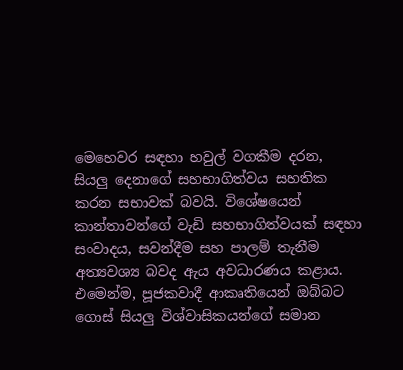මෙහෙවර සඳහා හවුල් වගකීම දරන, සියලු දෙනාගේ සහභාගිත්වය සහතික කරන සභාවක් බවයි. විශේෂයෙන් කාන්තාවන්ගේ වැඩි සහභාගිත්වයක් සඳහා සංවාදය, සවන්දීම සහ පාලම් තැනීම අත්‍යවශ්‍ය බවද ඇය අවධාරණය කළාය. එමෙන්ම, පූජකවාදී ආකෘතියෙන් ඔබ්බට ගොස් සියලු විශ්වාසිකයන්ගේ සමාන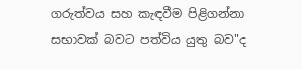ගරුත්වය සහ කැඳවීම පිළිගන්නා සභාවක් බවට පත්විය යුතු බව"ද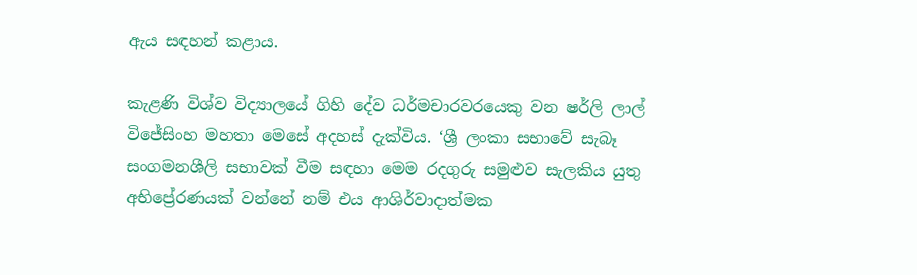ඇය සඳහන් කළාය.

කැළණි විශ්ව විද්‍යාලයේ ගිහි දේව ධර්මචාරවරයෙකු වන ෂර්ලි ලාල් විජේසිංහ මහතා මෙසේ අදහස් දැක්විය. ‘ශ්‍රී ලංකා සභාවේ සැබෑ සංගමනශීලි සභාවක් වීම සඳහා මෙම රදගුරු සමුළුව සැලකිය යුතු අභිප්‍රේරණයක් වන්නේ නම් එය ආශිර්වාදාත්මක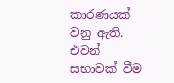කාරණයක් වනු ඇති. එවන් සභාවක් වීම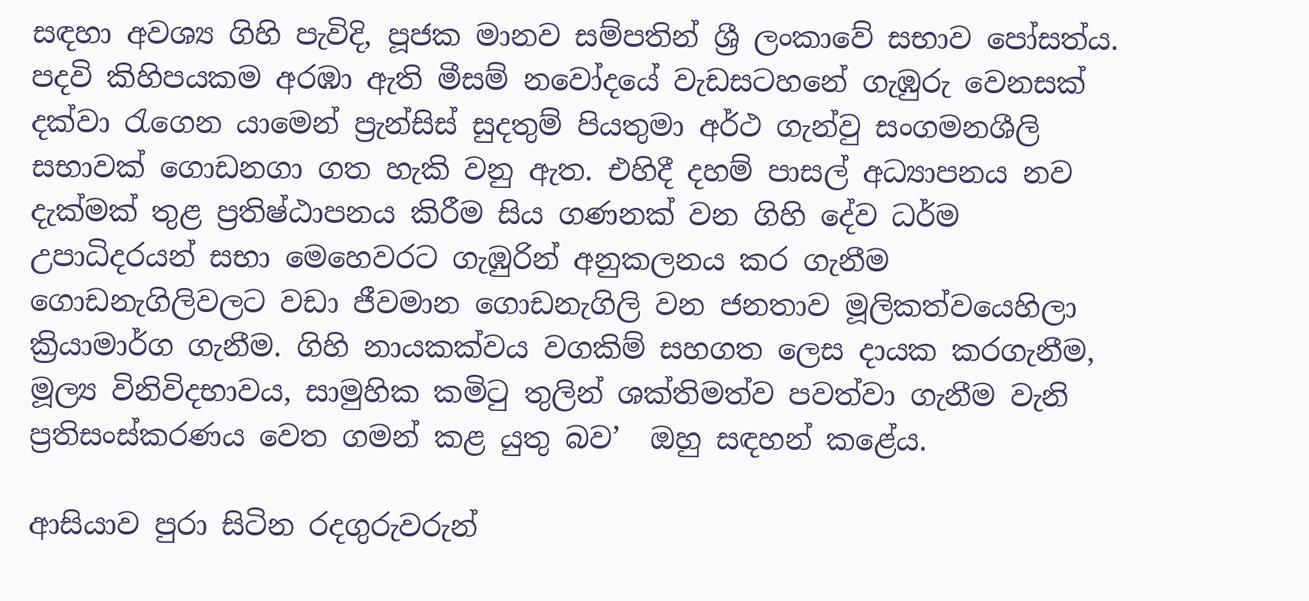සඳහා අවශ්‍ය ගිහි පැවිදි, පූජක මානව සම්පතින් ශ්‍රී ලංකාවේ සභාව පෝසත්ය. පදවි කිහිපයකම අරඹා ඇති මීසම් නවෝදයේ වැඩසටහනේ ගැඹුරු වෙනසක් දක්වා රැගෙන යාමෙන් ප්‍රැන්සිස් සුදතුම් පියතුමා අර්ථ ගැන්වු සංගමනශීලි සභාවක් ගොඩනගා ගත හැකි වනු ඇත. එහිදී දහම් පාසල් අධ්‍යාපනය නව දැක්මක් තුළ ප්‍රතිෂ්ඨාපනය කිරීම සිය ගණනක් වන ගිහි දේව ධර්ම උපාධිදරයන් සභා මෙහෙවරට ගැඹුරින් අනුකලනය කර ගැනීම ගොඩනැගිලිවලට වඩා ජීවමාන ගොඩනැගිලි වන ජනතාව මූලිකත්වයෙහිලා ක්‍රියාමාර්ග ගැනීම. ගිහි නායකක්වය වගකිම් සහගත ලෙස දායක කරගැනීම, මූල්‍ය විනිවිදභාවය, සාමුහික කමිටු තුලින් ශක්තිමත්ව පවත්වා ගැනීම වැනි ප්‍රතිසංස්කරණය වෙත ගමන් කළ යුතු බව’  ඔහු සඳහන් කළේය.

ආසියාව පුරා සිටින රදගුරුවරුන්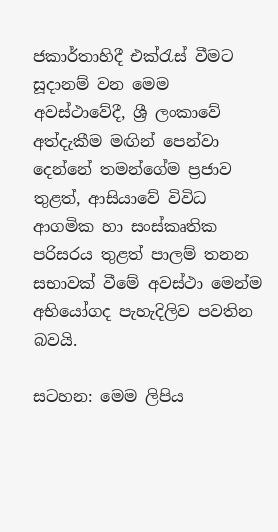ජකාර්තාහිදී එක්රැස් වීමට සූදානම් වන මෙම අවස්ථාවේදී, ශ්‍රී ලංකාවේ අත්දැකීම මඟින් පෙන්වා දෙන්නේ තමන්ගේම ප්‍රජාව තුළත්, ආසියාවේ විවිධ ආගමික හා සංස්කෘතික පරිසරය තුළත් පාලම් තනන සභාවක් වීමේ අවස්ථා මෙන්ම අභියෝගද පැහැදිලිව පවතින බවයි.

සටහන: මෙම ලිපිය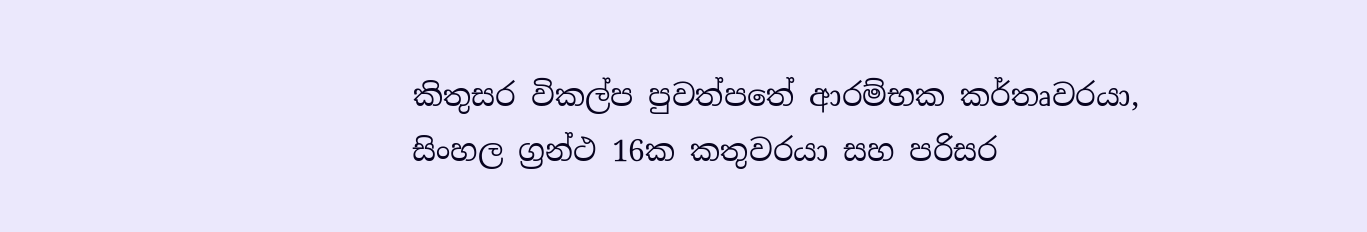කිතුසර විකල්ප පුවත්පතේ ආරම්භක කර්තෘවරයා, සිංහල ග්‍රන්ථ 16ක කතුවරයා සහ පරිසර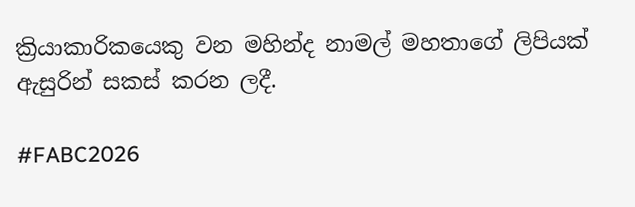ක්‍රියාකාරිකයෙකු වන මහින්ද නාමල් මහතාගේ ලිපියක් ඇසුරින් සකස් කරන ලදී.

#FABC2026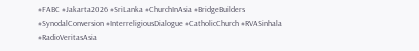#FABC #Jakarta2026 #SriLanka #ChurchInAsia #BridgeBuilders #SynodalConversion #InterreligiousDialogue #CatholicChurch #RVASinhala #RadioVeritasAsia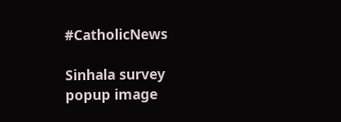#CatholicNews

Sinhala survey popup image